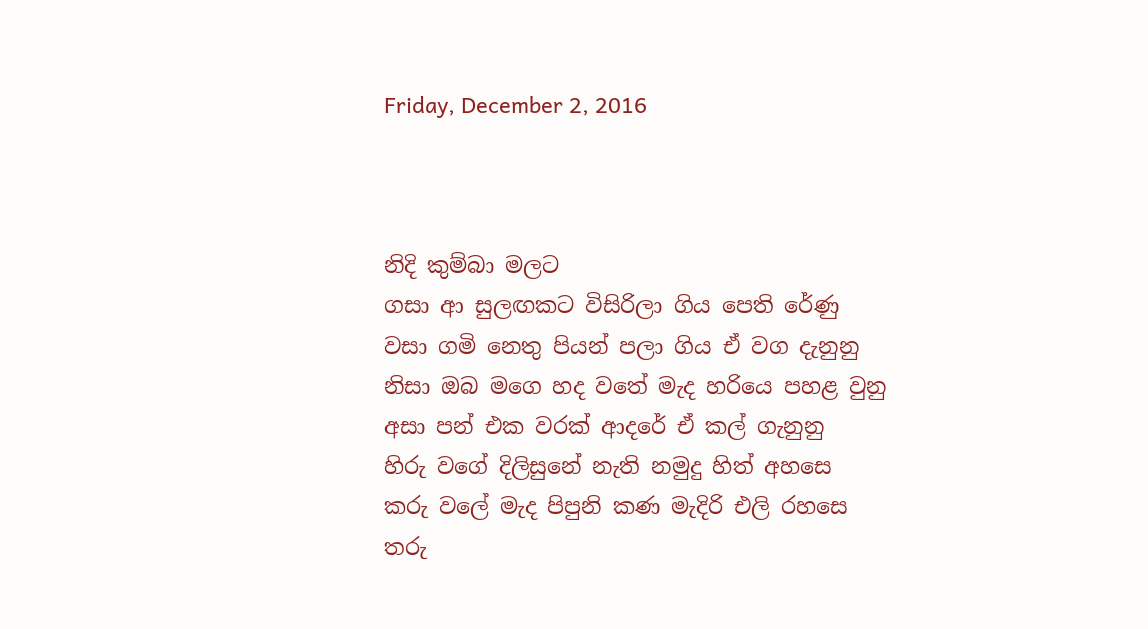Friday, December 2, 2016



නිදි කුම්බා මලට
ගසා ආ සුලඟකට විසිරිලා ගිය පෙති රේණු
වසා ගමි නෙතු පියන් පලා ගිය ඒ වග දැනුනු
නිසා ඔබ මගෙ හද වතේ මැද හරියෙ පහළ වුනු
අසා පන් එක වරක් ආදරේ ඒ කල් ගැනුනු
හිරු වගේ දිලිසුනේ නැති නමුදු හිත් අහසෙ
කරු වලේ මැද පිපුනි කණ මැදිරි එලි රහසෙ
තරු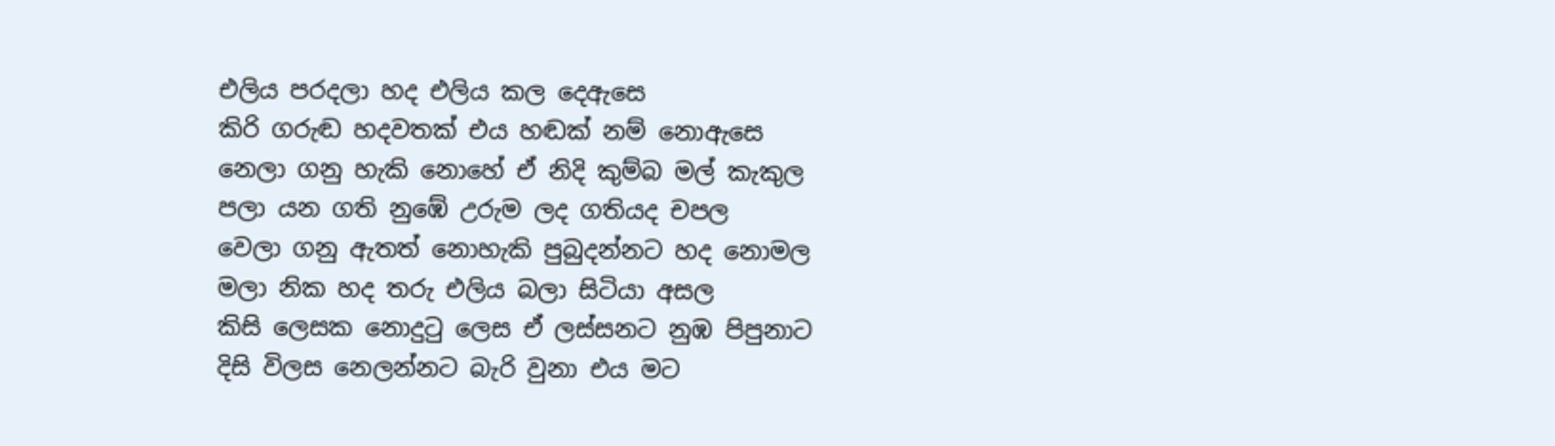එලිය පරදලා හද එලිය කල දෙඇසෙ
කිරි ගරුඬ හදවතක් එය හඬක් නම් නොඇසෙ
නෙලා ගනු හැකි නොහේ ඒ නිදි කුම්බ මල් කැකුල
පලා යන ගති නුඹේ උරුම ලද ගතියද චපල
වෙලා ගනු ඇතත් නොහැකි පුබුදන්නට හද නොමල
මලා නික හද තරු එලිය බලා සිටියා අසල
කිසි ලෙසක නොදුටු ලෙස ඒ ලස්සනට නුඹ පිපුනාට
දිසි විලස නෙලන්නට බැරි වුනා එය මට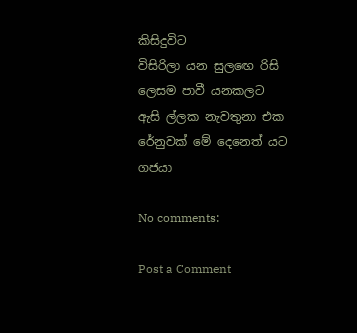කිසිදුවිට
විසිරිලා යන සුලඟෙ රිසි ලෙසම පාවී යනකලට
ඇසි ල්ලක නැවතුනා එක රේනුවක් මේ දෙනෙත් යට
ගජයා

No comments:

Post a Comment